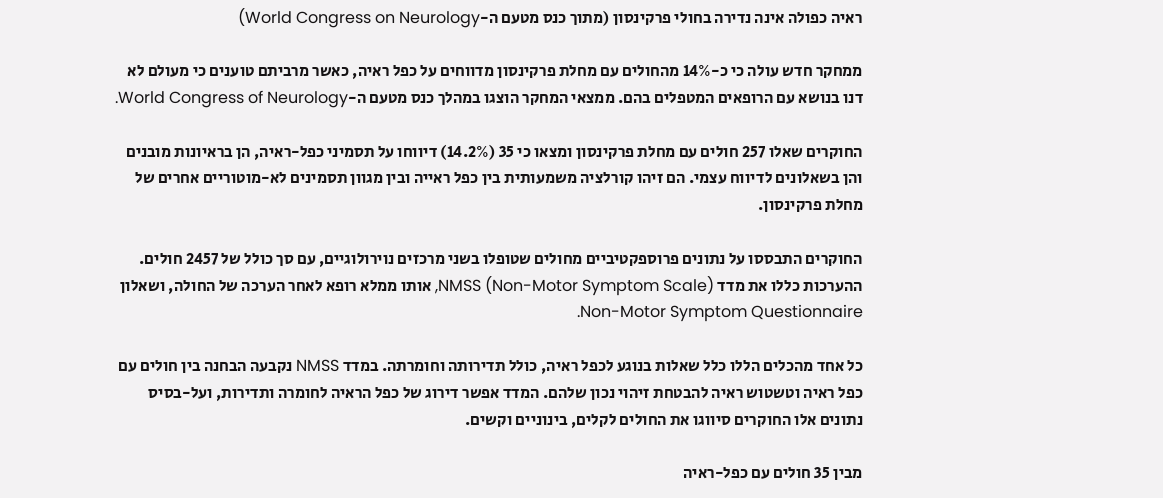ראיה כפולה אינה נדירה בחולי פרקינסון (מתוך כנס מטעם ה-World Congress on Neurology)

ממחקר חדש עולה כי כ-14% מהחולים עם מחלת פרקינסון מדווחים על כפל ראיה, כאשר מרביתם טוענים כי מעולם לא דנו בנושא עם הרופאים המטפלים בהם. ממצאי המחקר הוצגו במהלך כנס מטעם ה-World Congress of Neurology.

החוקרים שאלו 257 חולים עם מחלת פרקינסון ומצאו כי 35 (14.2%) דיווחו על תסמיני כפל-ראיה, הן בראיונות מובנים והן בשאלונים לדיווח עצמי. הם זיהו קורלציה משמעותית בין כפל ראייה ובין מגוון תסמינים לא-מוטוריים אחרים של מחלת פרקינסון.

החוקרים התבססו על נתונים פרוספקטיביים מחולים שטופלו בשני מרכזים נוירולוגיים, עם סך כולל של 2457 חולים. ההערכות כללו את מדד NMSS (Non-Motor Symptom Scale), אותו ממלא רופא לאחר הערכה של החולה, ושאלון Non-Motor Symptom Questionnaire.

כל אחד מהכלים הללו כלל שאלות בנוגע לכפל ראיה, כולל תדירותה וחומרתה. במדד NMSS נקבעה הבחנה בין חולים עם כפל ראיה וטשטוש ראיה להבטחת זיהוי נכון שלהם. המדד אפשר דירוג של כפל הראיה לחומרה ותדירות, ועל-בסיס נתונים אלו החוקרים סיווגו את החולים לקלים, בינוניים וקשים.

מבין 35 חולים עם כפל-ראיה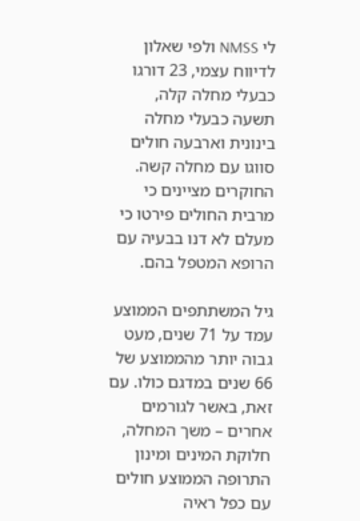לי NMSS ולפי שאלון לדיווח עצמי, 23 דורגו כבעלי מחלה קלה, תשעה כבעלי מחלה בינונית וארבעה חולים סווגו עם מחלה קשה. החוקרים מציינים כי מרבית החולים פירטו כי מעלם לא דנו בבעיה עם הרופא המטפל בהם.

גיל המשתתפים הממוצע עמד על 71 שנים, מעט גבוה יותר מהממוצע של 66 שנים במדגם כולו. עם זאת, באשר לגורמים אחרים – משך המחלה, חלוקת המינים ומינון התרופה הממוצע חולים עם כפל ראיה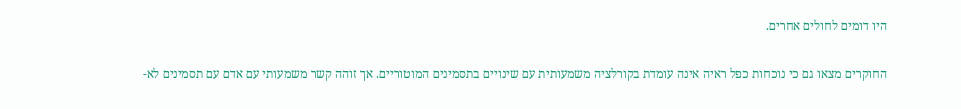היו דומים לחולים אחרים.

החוקרים מצאו גם כי נוכחות כפל ראיה אינה עומדת בקורלציה משמעותית עם שינויים בתסמינים המוטוריים. אך זוהה קשר משמעותי עם אדם עם תסמינים לא-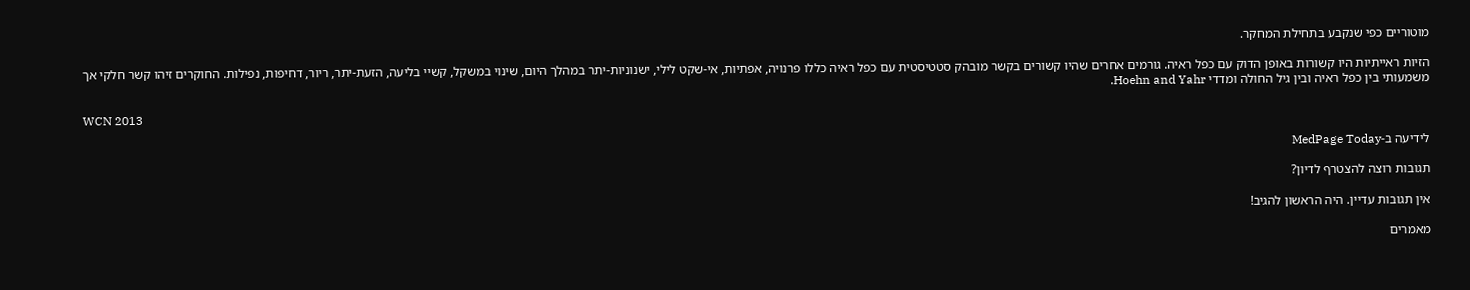מוטוריים כפי שנקבע בתחילת המחקר.

הזיות ראייתיות היו קשורות באופן הדוק עם כפל ראיה. גורמים אחרים שהיו קשורים בקשר מובהק סטטיסטית עם כפל ראיה כללו פרנויה, אפתיות, אי-שקט לילי, ישנוניות-יתר במהלך היום, שינוי במשקל, קשיי בליעה, הזעת-יתר, ריור, דחיפות, נפילות. החוקרים זיהו קשר חלקי אך משמעותי בין כפל ראיה ובין גיל החולה ומדדי Hoehn and Yahr.

WCN 2013

לידיעה ב-MedPage Today

תגובות רוצה להצטרף לדיון?

אין תגובות עדיין. היה הראשון להגיב!

מאמרים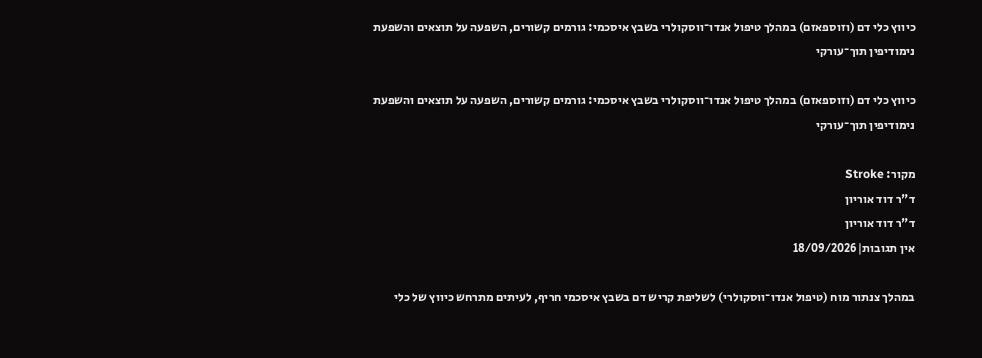כיווץ כלי דם (וזוספאזם) במהלך טיפול אנדו־ווסקולרי בשבץ איסכמי: גורמים קשורים, השפעה על תוצאים והשפעת נימודיפין תוך־עורקי

כיווץ כלי דם (וזוספאזם) במהלך טיפול אנדו־ווסקולרי בשבץ איסכמי: גורמים קשורים, השפעה על תוצאים והשפעת נימודיפין תוך־עורקי

מקור: Stroke
ד"ר דוד אוריון
ד"ר דוד אוריון
אין תגובות|18/09/2026

במהלך צנתור מוח (טיפול אנדו־ווסקולרי) לשליפת קריש דם בשבץ איסכמי חריף, לעיתים מתרחש כיווץ של כלי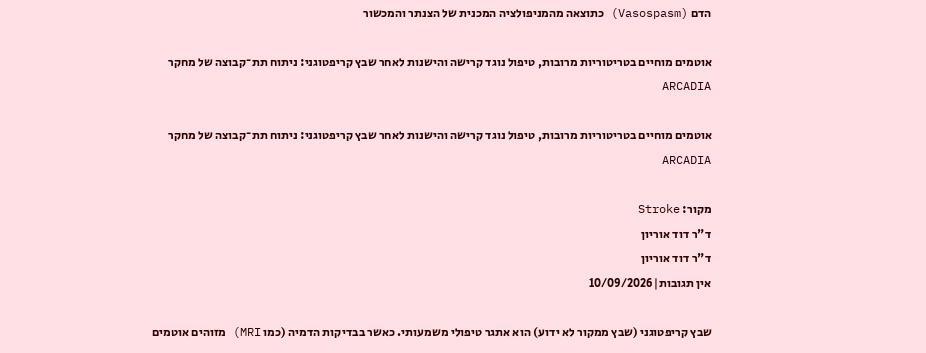הדם (Vasospasm) כתוצאה מהמניפולציה המכנית של הצנתר והמכשור

אוטמים מוחיים בטריטוריות מרובות, טיפול נוגד קרישה והישנות לאחר שבץ קריפטוגני: ניתוח תת־קבוצה של מחקר ARCADIA

אוטמים מוחיים בטריטוריות מרובות, טיפול נוגד קרישה והישנות לאחר שבץ קריפטוגני: ניתוח תת־קבוצה של מחקר ARCADIA

מקור: Stroke
ד"ר דוד אוריון
ד"ר דוד אוריון
אין תגובות|10/09/2026

שבץ קריפטוגני (שבץ ממקור לא ידוע) הוא אתגר טיפולי משמעותי. כאשר בבדיקות הדמיה (כמו MRI) מזוהים אוטמים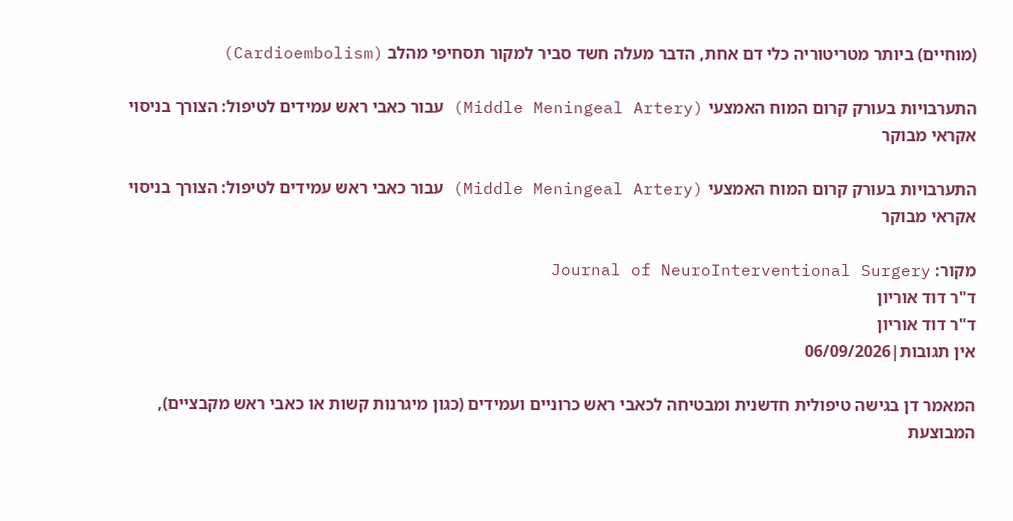(מוחיים) ביותר מטריטוריה כלי דם אחת, הדבר מעלה חשד סביר למקור תסחיפי מהלב (Cardioembolism)

התערבויות בעורק קרום המוח האמצעי (Middle Meningeal Artery) עבור כאבי ראש עמידים לטיפול: הצורך בניסוי אקראי מבוקר

התערבויות בעורק קרום המוח האמצעי (Middle Meningeal Artery) עבור כאבי ראש עמידים לטיפול: הצורך בניסוי אקראי מבוקר

מקור: Journal of NeuroInterventional Surgery
ד"ר דוד אוריון
ד"ר דוד אוריון
אין תגובות|06/09/2026

המאמר דן בגישה טיפולית חדשנית ומבטיחה לכאבי ראש כרוניים ועמידים (כגון מיגרנות קשות או כאבי ראש מקבציים), המבוצעת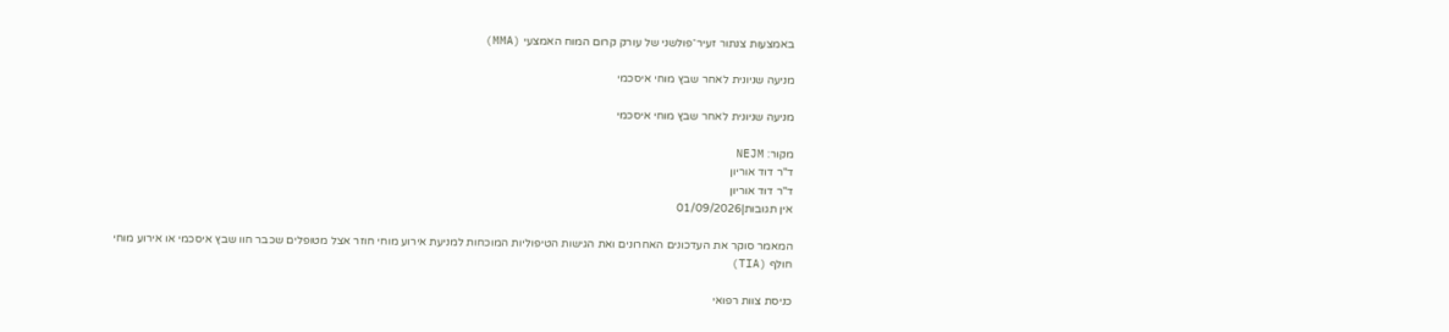באמצעות צנתור זעיר־פולשני של עורק קרום המוח האמצעי (MMA)

מניעה שניונית לאחר שבץ מוחי איסכמי

מניעה שניונית לאחר שבץ מוחי איסכמי

מקור: NEJM
ד"ר דוד אוריון
ד"ר דוד אוריון
אין תגובות|01/09/2026

המאמר סוקר את העדכונים האחרונים ואת הגישות הטיפוליות המוכחות למניעת אירוע מוחי חוזר אצל מטופלים שכבר חוו שבץ איסכמי או אירוע מוחי חולף (TIA)

כניסת צוות רפואי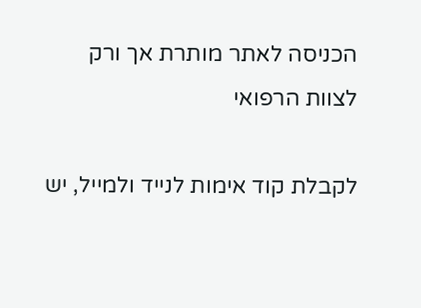הכניסה לאתר מותרת אך ורק לצוות הרפואי

לקבלת קוד אימות לנייד ולמייל, יש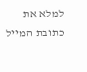למלא את כתובת המייל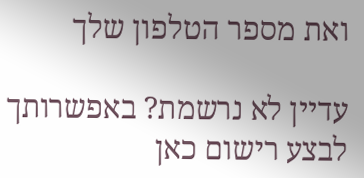ואת מספר הטלפון שלך

עדיין לא נרשמת? באפשרותך לבצע רישום כאן